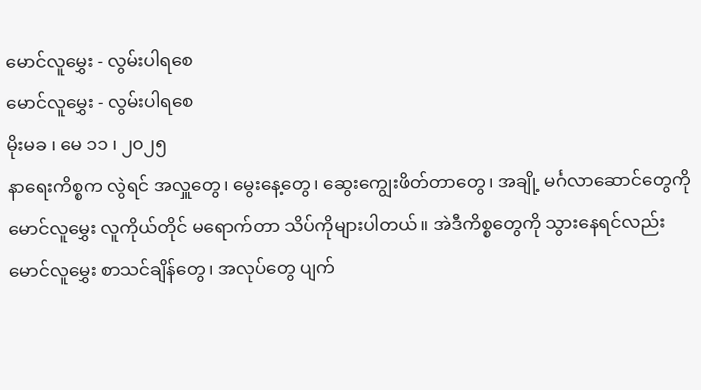မောင်လူမွှေး - လွမ်းပါရစေ
မောင်လူမွှေး - လွမ်းပါရစေ
မိုးမခ ၊ မေ ၁၁ ၊ ၂၀၂၅
နာရေးကိစ္စက လွဲရင် အလှူတွေ၊ မွေးနေ့တွေ၊ ဆွေးကျွေးဖိတ်တာတွေ၊ အချို့ မင်္ဂလာဆောင်တွေကို မောင်လူမွှေး လူကိုယ်တိုင် မရောက်တာ သိပ်ကိုများပါတယ်။ အဲဒီကိစ္စတွေကို သွားနေရင်လည်း မောင်လူမွှေး စာသင်ချိန်တွေ၊ အလုပ်တွေ ပျက်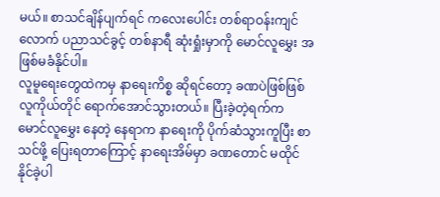မယ်။ စာသင်ချိန်ပျက်ရင် ကလေးပေါင်း တစ်ရာဝန်းကျင်လောက် ပညာသင်ခွင့် တစ်နာရီ ဆုံးရှုံးမှာကို မောင်လူမွှေး အဖြစ်မခံနိုင်ပါ။
လူမူရေးတွေထဲကမှ နာရေးကိစ္စ ဆိုရင်တော့ ခဏပဲဖြစ်ဖြစ် လူကိုယ်တိုင် ရောက်အောင်သွားတယ်။ ပြီးခဲ့တဲ့ရက်က မောင်လူမွှေး နေတဲ့ နေရာက နာရေးကို ပိုက်ဆံသွားကူပြီး စာသင်ဖို့ ပြေးရတာကြောင့် နာရေးအိမ်မှာ ခဏတောင် မထိုင်နိုင်ခဲ့ပါ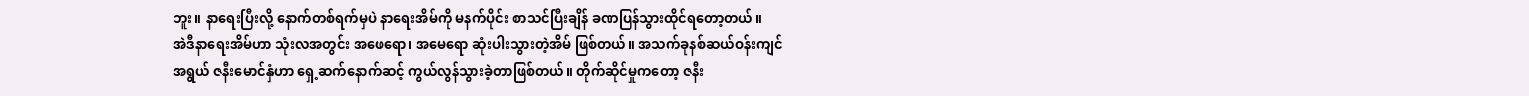ဘူး။ နာရေးပြီးလို့ နောက်တစ်ရက်မှပဲ နာရေးအိမ်ကို မနက်ပိုင်း စာသင်ပြီးချိန် ခဏပြန်သွားထိုင်ရတော့တယ်။
အဲဒီနာရေးအိမ်ဟာ သုံးလအတွင်း အဖေရော၊ အမေရော ဆုံးပါးသွားတဲ့အိမ် ဖြစ်တယ်။ အသက်ခုနစ်ဆယ်ဝန်းကျင် အရွယ် ဇနီးမောင်နှံဟာ ရှေ့ဆက်နောက်ဆင့် ကွယ်လွန်သွားခဲ့တာဖြစ်တယ်။ တိုက်ဆိုင်မှုကတော့ ဇနီး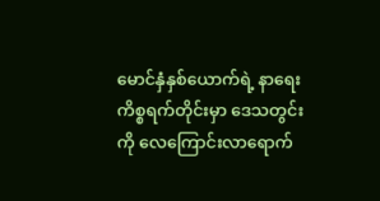မောင်နှံနှစ်ယောက်ရဲ့ နာရေးကိစ္စရက်တိုင်းမှာ ဒေသတွင်းကို လေကြောင်းလာရောက်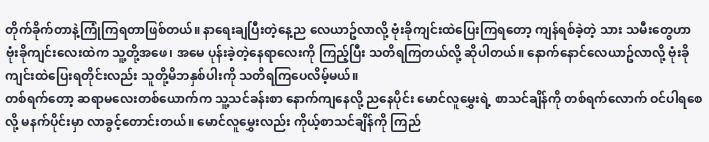တိုက်ခိုက်တာနဲ့ကြုံကြရတာဖြစ်တယ်။ နာရေးချပြီးတဲ့နေ့ည လေယာဥ်လာလို့ ဗုံးခိုကျင်းထဲပြေးကြရတော့ ကျန်ရစ်ခဲ့တဲ့ သား သမီးတွေဟာ ဗုံးခိုကျင်းလေးထဲက သူ့တို့အဖေ၊ အမေ ပုန်းခဲ့တဲ့နေရာလေးကို ကြည့်ပြီး သတိရကြတယ်လို့ ဆိုပါတယ်။ နောက်နောင်လေယာဥ်လာလို့ ဗုံးခိုကျင်းထဲပြေးရတိုင်းလည်း သူတို့မိဘနှစ်ပါးကို သတိရကြပေလိမ့်မယ်။
တစ်ရက်တော့ ဆရာမလေးတစ်ယောက်က သူ့သင်ခန်းစာ နောက်ကျနေလို့ ညနေပိုင်း မောင်လူမွှေးရဲ့ စာသင်ချိန်ကို တစ်ရက်လောက် ဝင်ပါရစေလို့ မနက်ပိုင်းမှာ လာခွင့်တောင်းတယ်။ မောင်လူမွှေးလည်း ကိုယ့်စာသင်ချိန်ကို ကြည်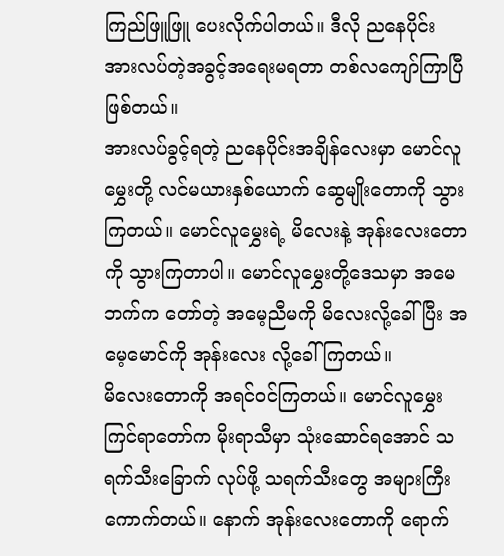ကြည်ဖြူဖြူ ပေးလိုက်ပါတယ်။ ဒီလို ညနေပိုင်း အားလပ်တဲ့အခွင့်အရေးမရတာ တစ်လကျော်ကြာပြီဖြစ်တယ်။
အားလပ်ခွင့်ရတဲ့ ညနေပိုင်းအချိန်လေးမှာ မောင်လူမွှေးတို့ လင်မယားနှစ်ယောက် ဆွေမျိုးတောကို သွားကြတယ်။ မောင်လူမွှေးရဲ့ မိလေးနဲ့ အုန်းလေးတောကို သွားကြတာပါ။ မောင်လူမွှေးတို့ဒေသမှာ အမေဘက်က တော်တဲ့ အမေ့ညီမကို မိလေးလို့ခေါ်ပြီး အမေ့မောင်ကို အုန်းလေး လို့ခေါ်ကြတယ်။
မိလေးတောကို အရင်ဝင်ကြတယ်။ မောင်လူမွှေး ကြင်ရာတော်က မိုးရာသီမှာ သုံးဆောင်ရအောင် သရက်သီးခြောက် လုပ်ဖို့ သရက်သီးတွေ အများကြီး ကောက်တယ်။ နောက် အုန်းလေးတောကို ရောက်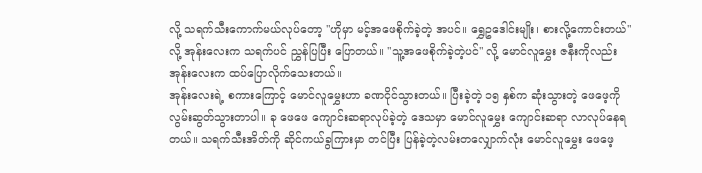လို့ သရက်သီးကောက်မယ်လုပ်တော့ "ဟိုမှာ မင့်အဖေစိုက်ခဲ့တဲ့ အပင်။ ရွှေဥဒေါင်းမျိုး၊ စားလို့ကောင်းတယ်" လို့ အုန်းလေးက သရက်ပင် ညွှန်ပြပြီး ပြောတယ်။ "သူ့အဖေစိုက်ခဲ့တဲ့ပင်" လို့ မောင်လူမွှေး ဇနီးကိုလည်း အုန်းလေးက ထပ်ပြောလိုက်သေးတယ်။
အုန်းလေးရဲ့ စကားကြောင့် မောင်လူမွှေးဟာ ခဏငိုင်သွားတယ်။ ပြီးခဲ့တဲ့ ၁၅ နှစ်က ဆုံးသွားတဲ့ ဖေဖေ့ကို လွမ်းဆွတ်သွားတာပါ။ ခု ဖေဖေ ကျောင်းဆရာလုပ်ခဲ့တဲ့ ဒေသမှာ မောင်လူမွှေး ကျောင်းဆရာ လာလုပ်နေရတယ်။ သရက်သီးအိတ်ကို ဆိုင်ကယ်ခွကြားမှာ တင်ပြီး ပြန်ခဲ့တဲ့လမ်းတလျှောက်လုံး မောင်လူမွှေး ဖေဖေ့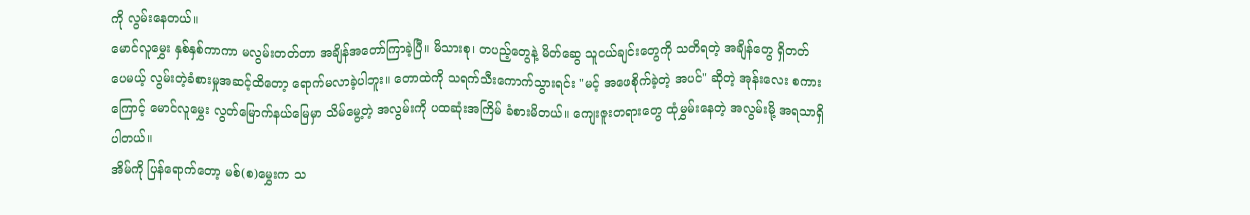ကို လွမ်းနေတယ်။
မောင်လူမွှေး နှစ်နှစ်ကာကာ မလွမ်းတတ်တာ အချိန်အတော်ကြာခဲ့ပြီ။ မိသားစု၊ တပည့်တွေနဲ့ မိတ်ဆွေ သူငယ်ချင်းတွေကို သတိရတဲ့ အချိန်တွေ ရှိတတ်ပေမယ့် လွမ်းတဲ့ခံစားမှုအဆင့်ထိတော့ ရောက်မလာခဲ့ပါဘူး။ တောထဲကို သရက်သီးကောက်သွားရင်း "မင့် အဖေစိုက်ခဲ့တဲ့ အပင်" ဆိုတဲ့ အုန်းလေး စကားကြောင့် မောင်လူမွှေး လွတ်မြောက်နယ်မြေမှာ သိမ်မွေ့တဲ့ အလွမ်းကို ပထဆုံးအကြိမ် ခံစားမိတယ်။ ကျေးဇူးတရားတွေ ထုံမွှမ်းနေတဲ့ အလွမ်းမို့ အရသာရှိပါတယ်။
အိမ်ကို ပြန်ရောက်တော့ မစ်(စ)မွှေးက သ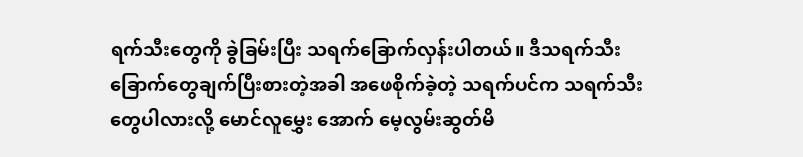ရက်သီးတွေကို ခွဲခြမ်းပြီး သရက်ခြောက်လှန်းပါတယ်။ ဒီသရက်သီးခြောက်တွေချက်ပြီးစားတဲ့အခါ အဖေစိုက်ခဲ့တဲ့ သရက်ပင်က သရက်သီးတွေပါလားလို့ မောင်လူမွှေး အောက် မေ့လွမ်းဆွတ်မိ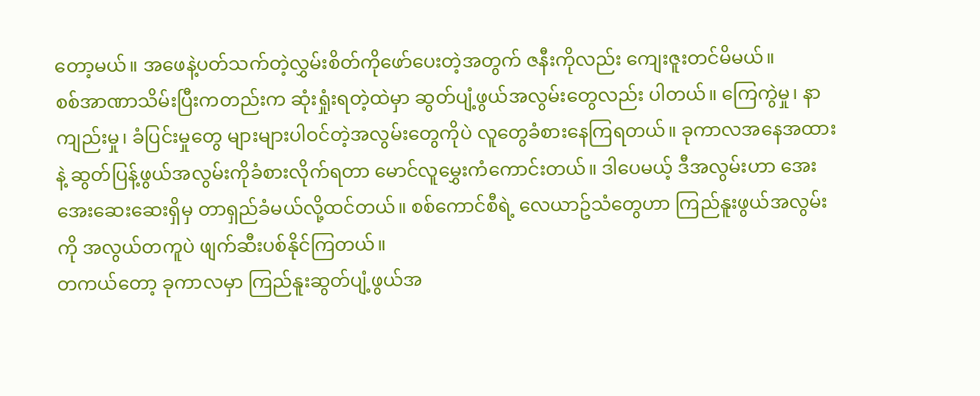တော့မယ်။ အဖေနဲ့ပတ်သက်တဲ့လွှမ်းစိတ်ကိုဖော်ပေးတဲ့အတွက် ဇနီးကိုလည်း ကျေးဇူးတင်မိမယ်။
စစ်အာဏာသိမ်းပြီးကတည်းက ဆုံးရှုံးရတဲ့ထဲမှာ ဆွတ်ပျံ့ဖွယ်အလွမ်းတွေလည်း ပါတယ်။ ကြေကွဲမှု၊ နာကျည်းမှု၊ ခံပြင်းမှုတွေ များများပါဝင်တဲ့အလွမ်းတွေကိုပဲ လူတွေခံစားနေကြရတယ်။ ခုကာလအနေအထားနဲ့ ဆွတ်ပြန့်ဖွယ်အလွမ်းကိုခံစားလိုက်ရတာ မောင်လူမွှေးကံကောင်းတယ်။ ဒါပေမယ့် ဒီအလွမ်းဟာ အေး အေးဆေးဆေးရှိမှ တာရှည်ခံမယ်လို့ထင်တယ်။ စစ်ကောင်စီရဲ့ လေယာဥ်သံတွေဟာ ကြည်နူးဖွယ်အလွမ်းကို အလွယ်တကူပဲ ဖျက်ဆီးပစ်နိုင်ကြတယ်။
တကယ်တော့ ခုကာလမှာ ကြည်နူးဆွတ်ပျံ့ဖွယ်အ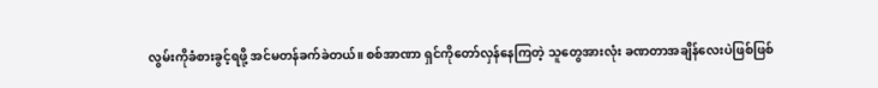လွမ်းကိုခံစားခွင့်ရဖို့ အင်မတန်ခက်ခဲတယ်။ စစ်အာဏာ ရှင်ကိုတော်လှန်နေကြတဲ့ သူတွေအားလုံး ခဏတာအချိန်လေးပဲဖြစ်ဖြစ်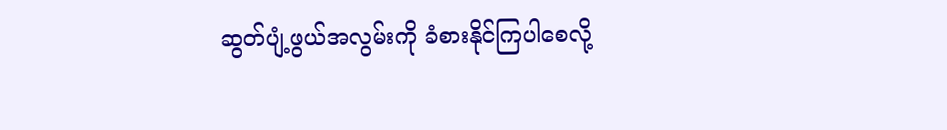ဆွတ်ပျံ့ဖွယ်အလွမ်းကို ခံစားနိုင်ကြပါစေလို့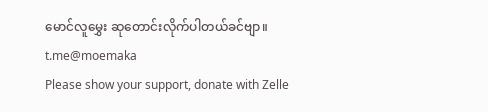မောင်လူမွှေး ဆုတောင်းလိုက်ပါတယ်ခင်ဗျာ။
t.me@moemaka
Please show your support, donate with Zelle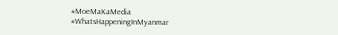#MoeMaKaMedia
#WhatsHappeningInMyanmar